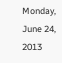Monday, June 24, 2013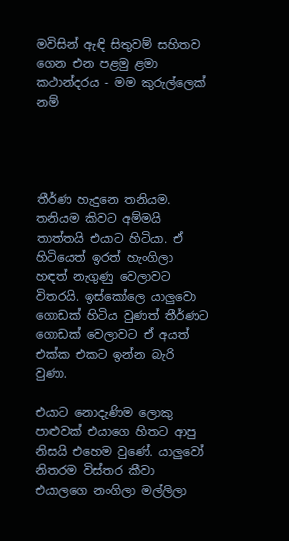මවිසින් ඇඳි සිතුවම් සහිතව ගෙන එන පළමු ළමා කථාන්දරය - මම කුරුල්ලෙක් නම්




තීර්ණ හැදුනෙ තනියම. තනියම කිවට අම්මයි තාත්තයි එයාට හිටියා. ඒ හිටියෙත් ඉරත් හැංගිලා හඳත් නැගුණු වෙලාවට විතරයි. ඉස්කෝලෙ යාලුවො ගොඩක් හිටිය වුණත් තීර්ණට ගොඩක් වෙලාවට ඒ අයත් එක්ක එකට ඉන්න බැරි වුණා.

එයාට නොදැණිම ලොකු පාළුවක් එයාගෙ හිතට ආපු නිසයි එහෙම වුණේ. යාලුවෝ නිතරම විස්තර කීවා එයාලගෙ නංගිලා මල්ලිලා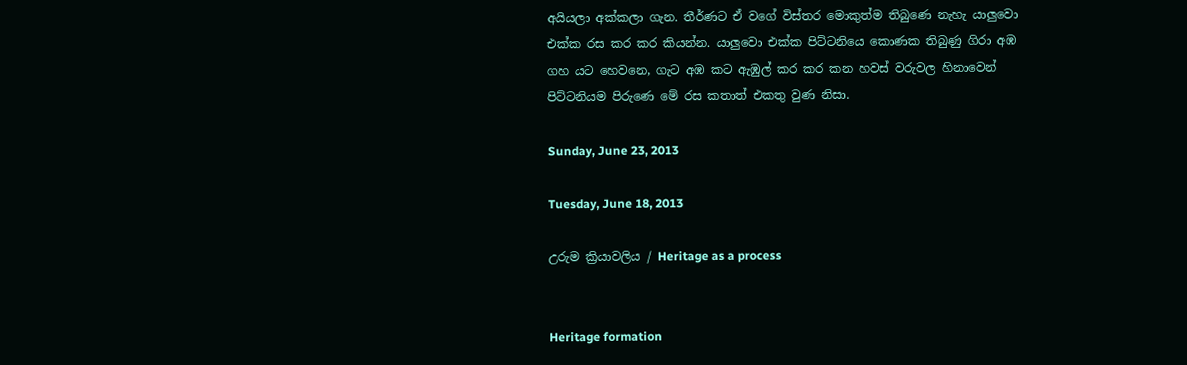අයියලා අක්කලා ගැන. තීර්ණට ඒ වගේ විස්තර මොකුත්ම තිබුණෙ නැහැ යාලුවො එක්ක රස කර කර කියන්න. යාලුවො එක්ක පිට්ටනියෙ කොණක තිබුණු ගිරා අඹ ගහ යට හෙවනෙ, ගැට අඹ කට ඇඹුල් කර කර කන හවස් වරුවල හිනාවෙන් පිට්ටනියම පිරුණෙ මේ රස කතාත් එකතු වුණ නිසා.

Sunday, June 23, 2013

Tuesday, June 18, 2013

උරුම ක්‍රියාවලිය / Heritage as a process


Heritage formation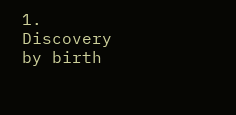1.       Discovery by birth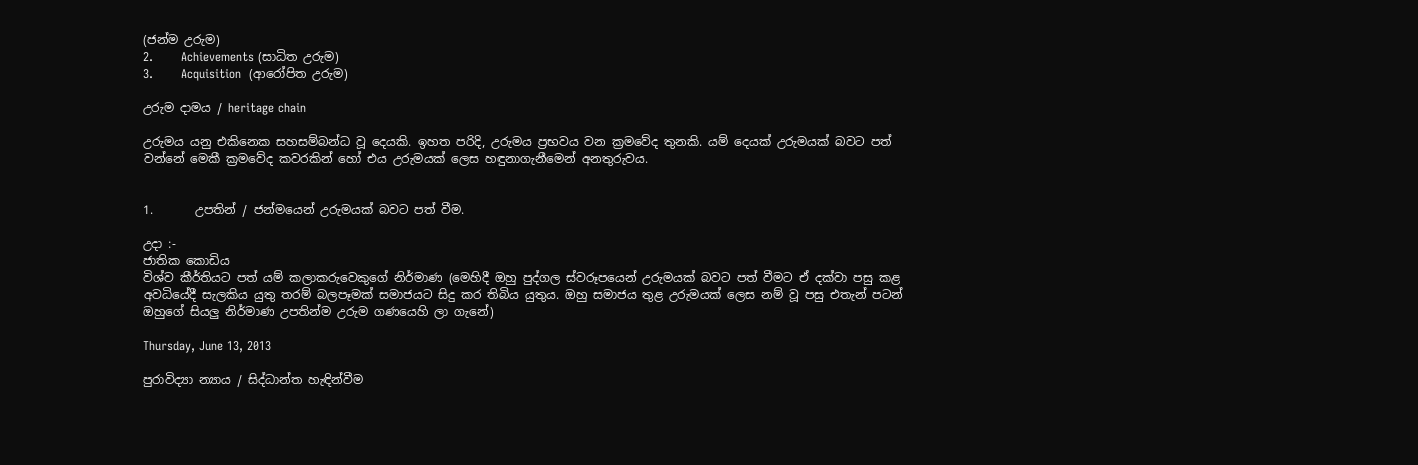(ජන්ම උරුම)
2.       Achievements (සාධිත උරුම)
3.       Acquisition  (ආරෝපිත උරුම)

උරුම දාමය / heritage chain

උරුමය යනු එකිනෙක සහසම්බන්ධ වූ දෙයකි. ඉහත පරිදි, උරුමය ප්‍රභවය වන ක්‍රමවේද තුනකි. යම් දෙයක් උරුමයක් බවට පත් වන්නේ මෙකී ක්‍රමවේද කවරකින් හෝ එය උරුමයක් ලෙස හඳුනාගැනීමෙන් අනතුරුවය.


1.       උපතින් / ජන්මයෙන් උරුමයක් බවට පත් වීම.

උදා :-
ජාතික කොඩිය
විශ්ව කීර්තියට පත් යම් කලාකරුවෙකුගේ නිර්මාණ (මෙහිදී ඔහු පුද්ගල ස්වරූපයෙන් උරුමයක් බවට පත් වීමට ඒ දක්වා පසු කළ අවධියේදී සැලකිය යුතු තරම් බලපෑමක් සමාජයට සිදු කර තිබිය යුතුය. ඔහු සමාජය තුළ උරුමයක් ලෙස නම් වූ පසු එතැන් පටන් ඔහුගේ සියලු නිර්මාණ උපතින්ම උරුම ගණයෙහි ලා ගැනේ)

Thursday, June 13, 2013

පුරාවිද්‍යා න්‍යාය / සිද්ධාන්ත හැඳින්වීම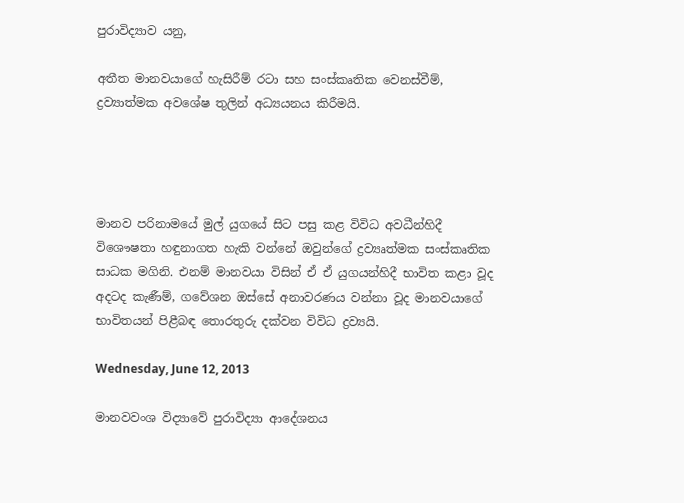පුරාවිද්‍යාව යනු,

අතීත මානවයාගේ හැසිරීම් රටා සහ සංස්කෘතික වෙනස්වීම්, ද්‍රව්‍යාත්මක අවශේෂ තුලින් අධ්‍යයනය කිරීමයි.




මානව පරිනාමයේ මුල් යුගයේ සිට පසු කළ විවිධ අවධීන්හිදී විශෞෂතා හඳුනාගත හැකි වන්නේ ඔවුන්ගේ ද්‍රව්‍යෘත්මක සංස්කෘතික සාධක මගිනි. එනම් මානවයා විසින් ඒ ඒ යුගයන්හිදී භාවිත කළා වූද අදටද කැණීම්, ගවේශන ඔස්සේ අනාවරණය වන්නා වූද මානවයාගේ භාවිතයන් පිළීබඳ තොරතුරු දක්වන විවිධ ද්‍රව්‍යයි.

Wednesday, June 12, 2013

මානවවංශ විද්‍යාවේ පුරාවිද්‍යා ආදේශනය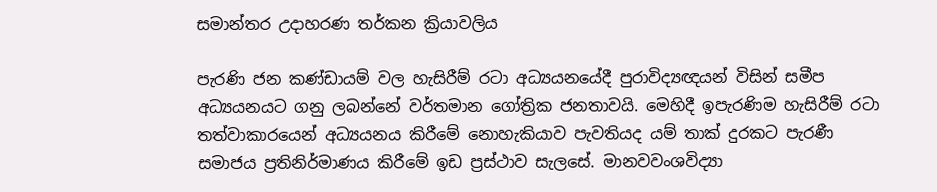සමාන්තර උදාහරණ තර්කන ක්‍රියාවලිය

පැරණි ජන කණ්ඩායම් වල හැසිරීම් රටා අධ්‍යයනයේදී පුරාවිද්‍යඥයන් විසින් සමීප අධ්‍යයනයට ගනු ලබන්නේ වර්තමාන ගෝත්‍රික ජනතාවයි. මෙහිදී ඉපැරණිම හැසිරීම් රටා තත්වාකාරයෙන් අධ්‍යයනය කිරීමේ නොහැකියාව පැවතියද යම් තාක් දුරකට පැරණී සමාජය ප්‍රතිනිර්මාණය කිරීමේ ඉඩ ප්‍රස්ථාව ‍සැලසේ. මානවවංශවිද්‍යා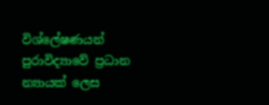විශ්ලේෂණයන් පුරාවිද්‍යාවේ ප්‍රධාන න්‍යායක් ලෙස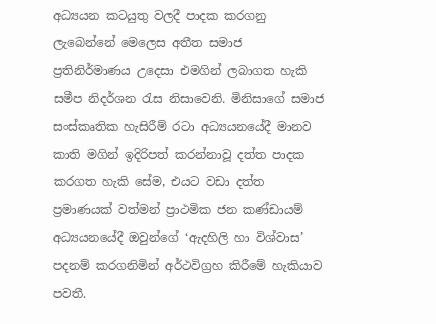අධ්‍යයන කටයුතු වලදී පාදක කරගනු ලැබෙන්නේ මෙලෙස අතීත සමාජ ප්‍රතිනිර්මාණය උදෙසා එමගින් ලබාගත හැකි සමීප නිදර්ශන රැස නිසාවෙනි. මිනිසාගේ සමාජ සංස්කෘතික හැසිරීම් රටා අධ්‍යයනයේදී මානව කාති මගින් ඉදිරිපත් කරන්නාවූ දත්ත පාදක කරගත හැකි සේම, එයට වඩා දත්ත ප්‍රමාණයක් වත්මන් ප්‍රාථමික ජන කණ්ඩායම් අධ්‍යයනයේදී ඔවුන්ගේ ‘ඇදහිලි හා විශ්වාස’ පදනම් කරගනිමින් අර්ථවිග්‍රහ කිරීමේ හැකියාව පවතී.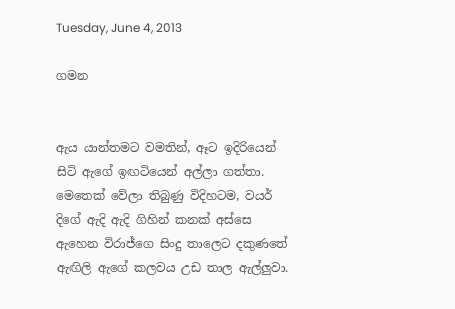Tuesday, June 4, 2013

ගමන


ඇය යාන්තමට වමතින්, ඈට ඉදිරියෙන් සිටි ඇගේ ඉඟටියෙන් අල්ලා ගත්තා. මෙතෙක් වේලා තිබුණු විදිහටම, වයර් දිගේ ඇදි ඇදි ගිහින් කනක් අස්සෙ ඇහෙන විරාජ්ගෙ සිංදු තාලෙට දකුණතේ ඇඟිලි ඇගේ කලවය උඩ තාල ඇල්ලුවා.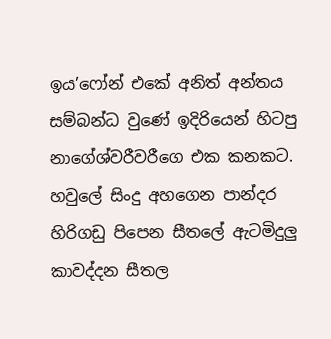ඉය’ෆෝන් එකේ අනිත් අන්තය සම්බන්ධ වුණේ ඉදිරියෙන් හිටපු නාගේශ්වරීවරීගෙ එක කනකට. හවුලේ සිංදු අහගෙන පාන්දර හිරිගඩු පිපෙන සීතලේ ඇටමිදුලු කාවද්දන සීතල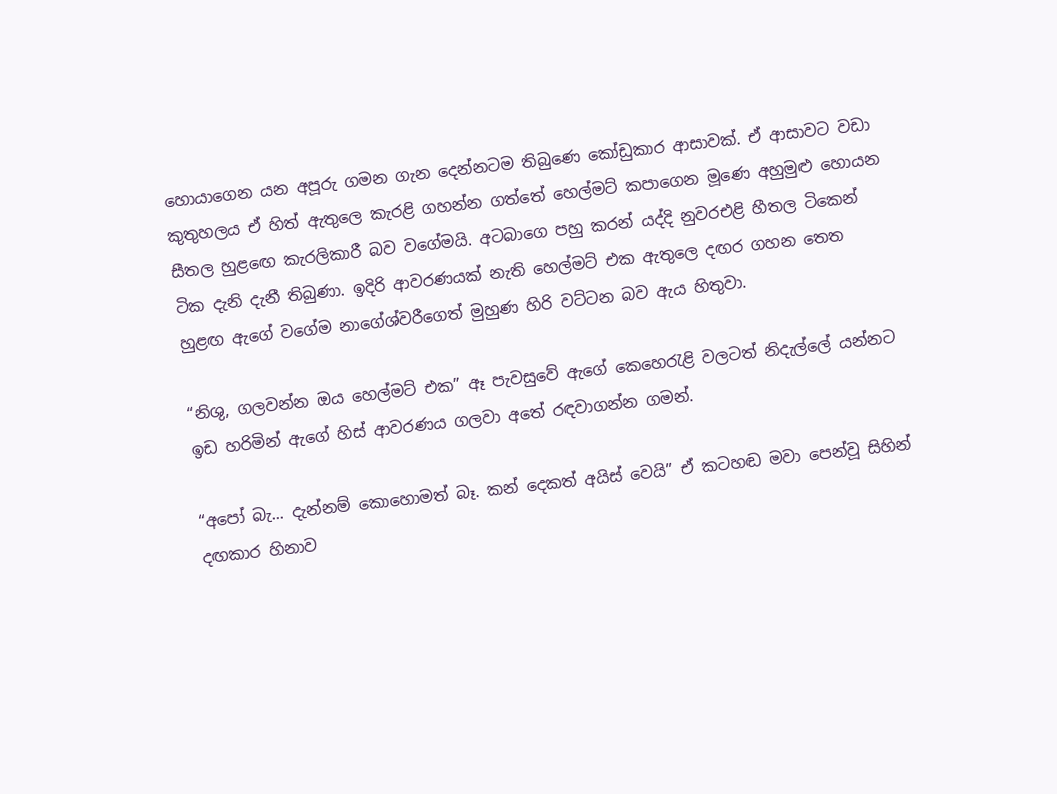හොයාගෙන යන අපූරු ගමන ගැන දෙන්නටම තිබුණෙ කෝඩුකාර ආසාවක්. ඒ ආසාවට වඩා කුතුහලය ඒ හිත් ඇතුලෙ කැරළි ගහන්න ගත්තේ හෙල්මට් කපාගෙන මූණෙ අහුමුළු හොයන සීතල හුළ‍ඟෙ කැරලිකාරී බව වගේමයි. අටබාගෙ පහු කරන් යද්දි නුවරඑළි හීතල ටිකෙන් ටික දැනි දැනී තිබුණා. ඉදිරි ආවරණයක් නැති හෙල්මට් එක ඇතුලෙ දඟර ගහන තෙත හුළඟ ඇගේ වගේම නාගේශ්වරීගෙත් මුහුණ හිරි වට්ටන බව ඇය හිතුවා.

“නිශු, ගලවන්න ඔය හෙල්මට් එක” ඈ පැවසුවේ ඇගේ කෙහෙරැළි වලටත් නිදැල්ලේ යන්නට ඉඩ හරිමින් ඇගේ හිස් ආවරණය ගලවා අතේ රඳවාගන්න ගමන්.

“අපෝ බැ... දැන්නම් කොහොමත් බෑ. කන් දෙකත් අයිස් වෙයි” ඒ කටහඬ මවා පෙන්වූ සිහින් දඟකාර හිනාව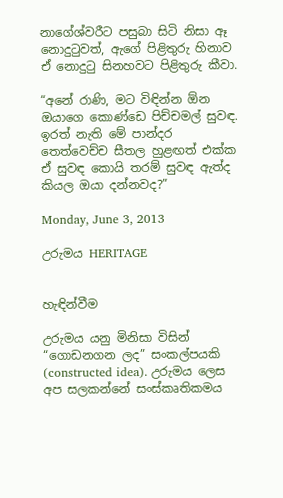නාගේශ්වරීට පසුබා සිටි නිසා ඈ නොදුටුවත්, ඇගේ පිළිතුරු හිනාව ඒ නොදුටු සිනහවට පිළිතුරු කීවා.

“අනේ රාණි, මට විඳින්න ඕන ඔයාගෙ කොණ්ඩෙ පිච්චමල් සුවඳ. ඉරත් නැති මේ පාන්දර තෙත්වෙච්ච සීතල හුළඟත් එක්ක ඒ සුවඳ කොයි තරම් සුවඳ ඇත්ද කියල ඔයා දන්නවද?”

Monday, June 3, 2013

උරුමය HERITAGE


හැඳින්වීම

උරුමය යනු මිනිසා විසින් “ගොඩනගන ලද” සංකල්පයකි (constructed idea). උරුමය ලෙස අප සලකන්නේ සංස්කෘතිකමය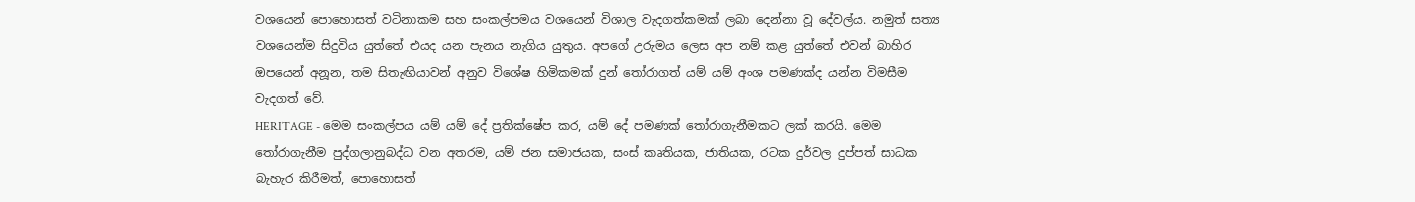වශයෙන් පොහොසත් වටිනාකම සහ සංකල්පමය වශයෙන් විශාල වැදගත්කමක් ලබා දෙන්නා වූ දේවල්ය. නමුත් සත්‍ය වශයෙන්ම සිදුවිය යුත්තේ එයද යන පැනය නැගිය යුතුය. අපගේ උරුමය ලෙස අප නම් කළ යුත්තේ එවන් බාහිර ඔපයෙන් අනූන, තම සිතැඟියාවන් අනුව විශේෂ හිමිකමක් දුන් තෝරාගත් යම් යම් අංශ පමණක්ද යන්න විමසීම වැදගත් වේ.
HERITAGE - මෙම සංකල්පය යම් යම් දේ ප්‍රතික්ෂේප කර, යම් දේ පමණක් තෝරාගැනීමකට ලක් කරයි. මෙම තෝරාගැනීම පුද්ගලානුබද්ධ වන අතරම, යම් ජන සමාජයක, සංස් කෘතියක, ජාතියක, රටක දුර්වල දුප්පත් සාධක බැහැර කිරීමත්, පොහොසත්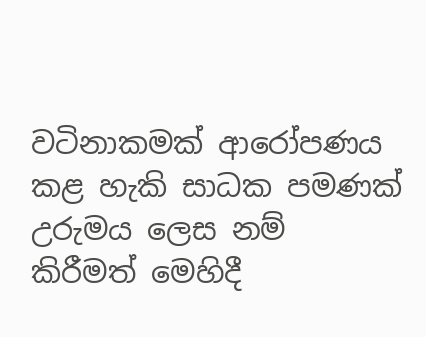වටිනාකමක් ආරෝපණය කළ හැකි සාධක පමණක් උරුමය ලෙස නම් කිරීමත් මෙහිදී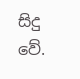සිදු වේ.